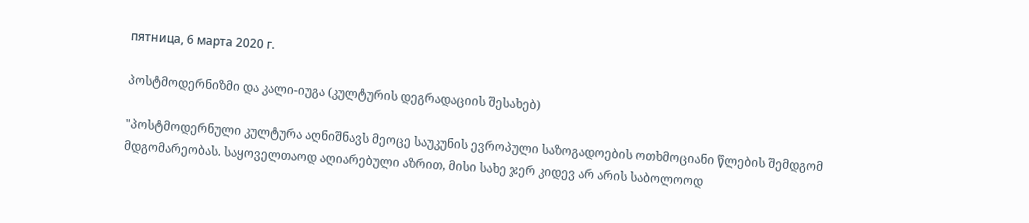пятница, 6 марта 2020 г.

პოსტმოდერნიზმი და კალი-იუგა (კულტურის დეგრადაციის შესახებ)

"პოსტმოდერნული კულტურა აღნიშნავს მეოცე საუკუნის ევროპული საზოგადოების ოთხმოციანი წლების შემდგომ მდგომარეობას. საყოველთაოდ აღიარებული აზრით, მისი სახე ჯერ კიდევ არ არის საბოლოოდ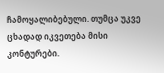ჩამოყალიბებული. თუმცა უკვე ცხადად იკვეთება მისი კონტურები.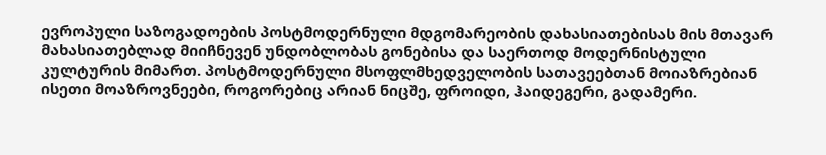ევროპული საზოგადოების პოსტმოდერნული მდგომარეობის დახასიათებისას მის მთავარ მახასიათებლად მიიჩნევენ უნდობლობას გონებისა და საერთოდ მოდერნისტული კულტურის მიმართ. პოსტმოდერნული მსოფლმხედველობის სათავეებთან მოიაზრებიან ისეთი მოაზროვნეები, როგორებიც არიან ნიცშე, ფროიდი, ჰაიდეგერი, გადამერი.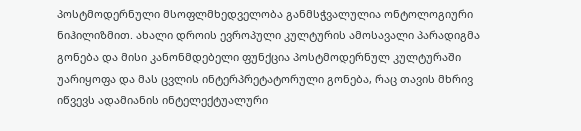პოსტმოდერნული მსოფლმხედველობა განმსჭვალულია ონტოლოგიური ნიჰილიზმით. ახალი დროის ევროპული კულტურის ამოსავალი პარადიგმა გონება და მისი კანონმდებელი ფუნქცია პოსტმოდერნულ კულტურაში უარიყოფა და მას ცვლის ინტერპრეტატორული გონება, რაც თავის მხრივ იწვევს ადამიანის ინტელექტუალური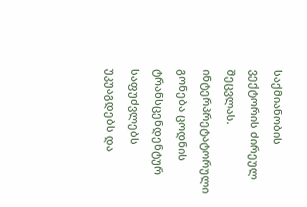საქმიანობის ვექტორის ძირეულ შეცვლას. ინტერპრეტატორული გონება ცოდნის ტრანსცენდენტურ საფუძვლებს უკუაგდებს და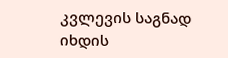კვლევის საგნად იხდის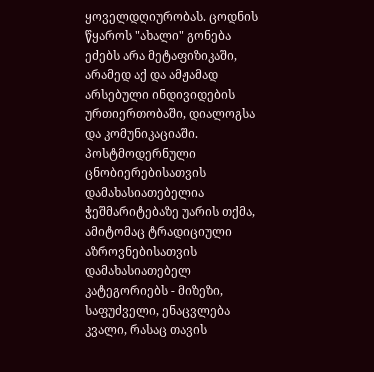ყოველდღიურობას. ცოდნის წყაროს "ახალი" გონება ეძებს არა მეტაფიზიკაში, არამედ აქ და ამჟამად არსებული ინდივიდების ურთიერთობაში, დიალოგსა და კომუნიკაციაში. პოსტმოდერნული ცნობიერებისათვის დამახასიათებელია ჭეშმარიტებაზე უარის თქმა, ამიტომაც ტრადიციული აზროვნებისათვის დამახასიათებელ კატეგორიებს - მიზეზი, საფუძველი, ენაცვლება კვალი, რასაც თავის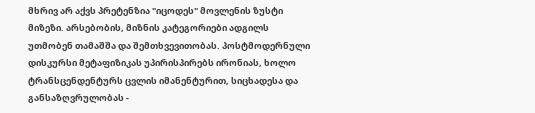მხრივ არ აქვს პრეტენზია "იცოდეს" მოვლენის ზუსტი მიზეზი. არსებობის, მიზნის კატეგორიები ადგილს უთმობენ თამაშშა და შემთხვევითობას. პოსტმოდერნული დისკურსი მეტაფიზიკას უპირისპირებს ირონიას, ხოლო ტრანსცენდენტურს ცვლის იმანენტურით, სიცხადესა და განსაზღვრულობას -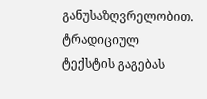განუსაზღვრელობით. ტრადიციულ ტექსტის გაგებას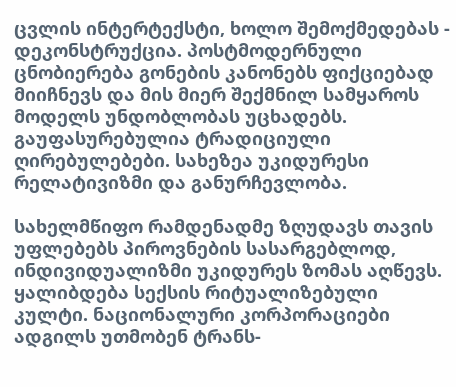ცვლის ინტერტექსტი, ხოლო შემოქმედებას - დეკონსტრუქცია. პოსტმოდერნული ცნობიერება გონების კანონებს ფიქციებად მიიჩნევს და მის მიერ შექმნილ სამყაროს მოდელს უნდობლობას უცხადებს. გაუფასურებულია ტრადიციული ღირებულებები. სახეზეა უკიდურესი რელატივიზმი და განურჩევლობა.

სახელმწიფო რამდენადმე ზღუდავს თავის უფლებებს პიროვნების სასარგებლოდ, ინდივიდუალიზმი უკიდურეს ზომას აღწევს. ყალიბდება სექსის რიტუალიზებული კულტი. ნაციონალური კორპორაციები ადგილს უთმობენ ტრანს-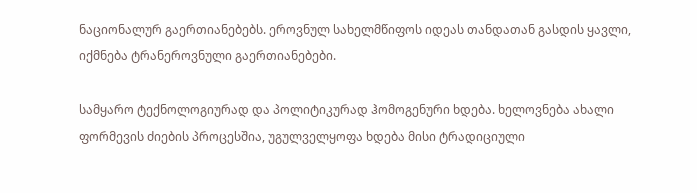ნაციონალურ გაერთიანებებს. ეროვნულ სახელმწიფოს იდეას თანდათან გასდის ყავლი, იქმნება ტრანეროვნული გაერთიანებები.

სამყარო ტექნოლოგიურად და პოლიტიკურად ჰომოგენური ხდება. ხელოვნება ახალი ფორმევის ძიების პროცესშია, უგულველყოფა ხდება მისი ტრადიციული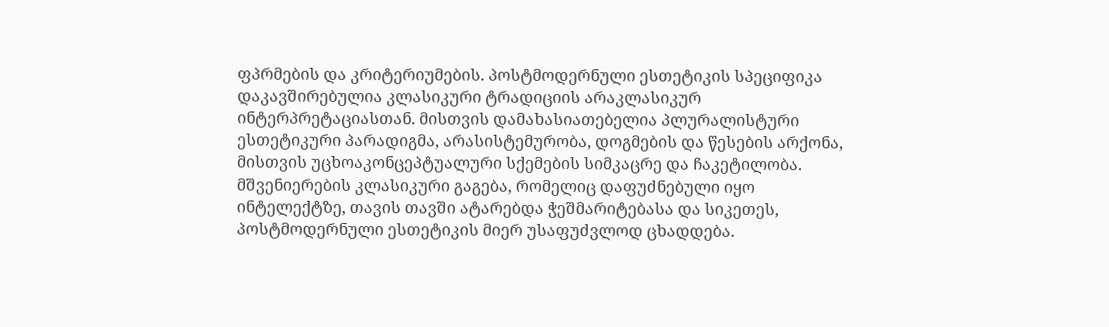ფპრმების და კრიტერიუმების. პოსტმოდერნული ესთეტიკის სპეციფიკა დაკავშირებულია კლასიკური ტრადიციის არაკლასიკურ ინტერპრეტაციასთან. მისთვის დამახასიათებელია პლურალისტური ესთეტიკური პარადიგმა, არასისტემურობა, დოგმების და წესების არქონა, მისთვის უცხოაკონცეპტუალური სქემების სიმკაცრე და ჩაკეტილობა. მშვენიერების კლასიკური გაგება, რომელიც დაფუძნებული იყო ინტელექტზე, თავის თავში ატარებდა ჭეშმარიტებასა და სიკეთეს, პოსტმოდერნული ესთეტიკის მიერ უსაფუძვლოდ ცხადდება.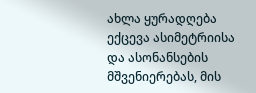ახლა ყურადღება ექცევა ასიმეტრიისა და ასონანსების მშვენიერებას, მის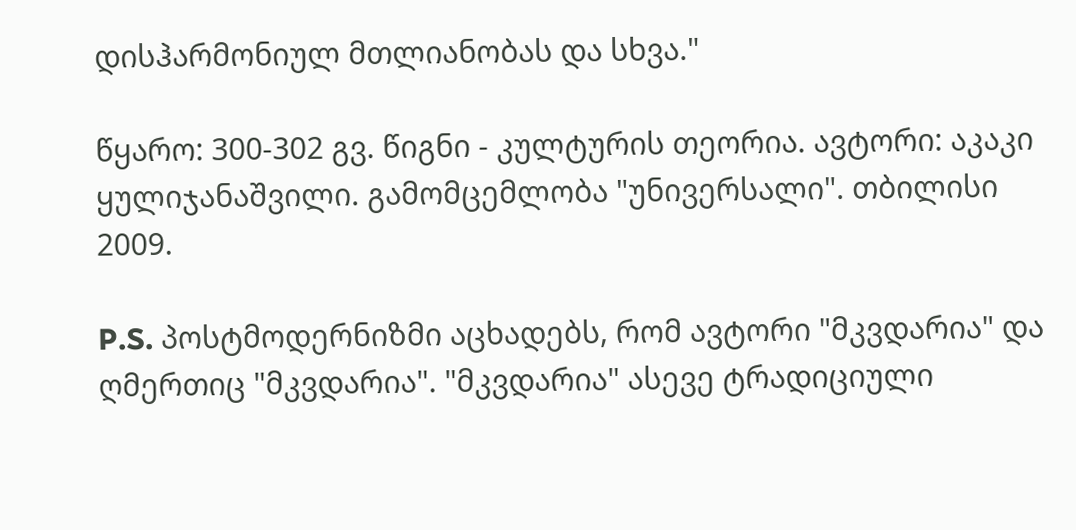დისჰარმონიულ მთლიანობას და სხვა."

წყარო: 300-302 გვ. წიგნი - კულტურის თეორია. ავტორი: აკაკი ყულიჯანაშვილი. გამომცემლობა "უნივერსალი". თბილისი 2009.

P.S. პოსტმოდერნიზმი აცხადებს, რომ ავტორი "მკვდარია" და ღმერთიც "მკვდარია". "მკვდარია" ასევე ტრადიციული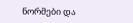ნორმები და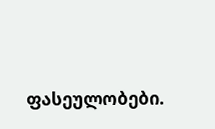ფასეულობები.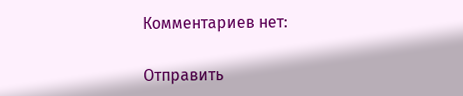Комментариев нет:

Отправить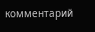комментарий